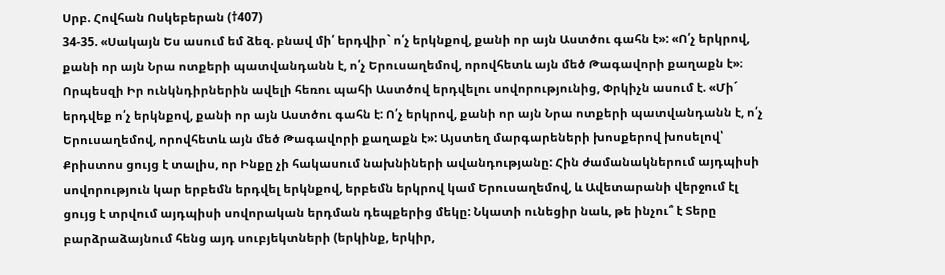Սրբ. Հովհան Ոսկեբերան (†407)
34-35. «Սակայն Ես ասում եմ ձեզ. բնավ մի՛ երդվիր` ո՛չ երկնքով, քանի որ այն Աստծու գահն է»: «Ո՛չ երկրով, քանի որ այն Նրա ոտքերի պատվանդանն է, ո՛չ Երուսաղեմով, որովհետև այն մեծ Թագավորի քաղաքն է»։
Որպեսզի Իր ունկնդիրներին ավելի հեռու պահի Աստծով երդվելու սովորությունից, Փրկիչն ասում է. «Մի´ երդվեք ո՛չ երկնքով, քանի որ այն Աստծու գահն է: Ո՛չ երկրով, քանի որ այն Նրա ոտքերի պատվանդանն է, ո՛չ Երուսաղեմով, որովհետև այն մեծ Թագավորի քաղաքն է»: Այստեղ մարգարեների խոսքերով խոսելով՝ Քրիստոս ցույց է տալիս, որ Ինքը չի հակասում նախնիների ավանդությանը: Հին ժամանակներում այդպիսի սովորություն կար երբեմն երդվել երկնքով, երբեմն երկրով կամ Երուսաղեմով, և Ավետարանի վերջում էլ ցույց է տրվում այդպիսի սովորական երդման դեպքերից մեկը: Նկատի ունեցիր նաև, թե ինչու՞ է Տերը բարձրաձայնում հենց այդ սուբյեկտների (երկինք, երկիր,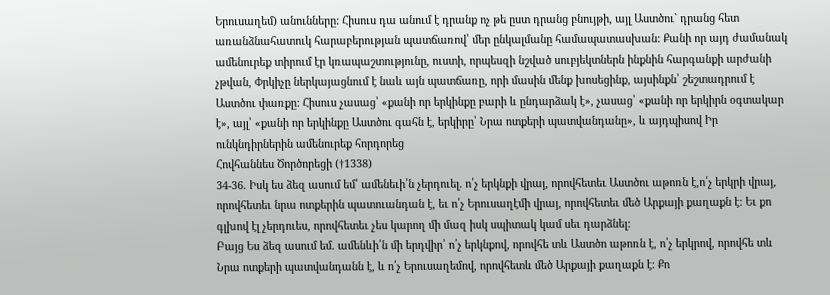Երուսաղեմ) անունները: Հիսուս դա անում է դրանք ոչ թե ըստ դրանց բնույթի, այլ Աստծու` դրանց հետ առանձնահատուկ հարաբերության պատճառով՝ մեր ընկալմանը համապատասխան: Քանի որ այդ ժամանակ ամենուրեք տիրում էր կռապաշտությունը, ուստի, որպեսզի նշված սուբյեկտներն ինքնին հարգանքի արժանի չթվան, Փրկիչը ներկայացնում է նաև այն պատճառը, որի մասին մենք խոսեցինք, այսինքն՝ շեշտադրում է Աստծու փառքը: Հիսուս չասաց՝ «քանի որ երկինքը բարի և ընդարձակ է», չասաց՝ «քանի որ երկիրն օգտակար է», այլ՝ «քանի որ երկինքը Աստծու գահն է, երկիրը՝ Նրա ոտքերի պատվանդանը», և այդպիսով Իր ունկնդիրներին ամենուրեք հորդորեց
Հովհաննես Ծործորեցի (†1338)
34-36. Իսկ ես ձեզ ասում եմ՝ ամենեւի՛ն չերդուել. ո՛չ երկնքի վրայ, որովհետեւ Աստծու աթոռն է,ո՛չ երկրի վրայ, որովհետեւ նրա ոտքերին պատուանդան է, եւ ո՛չ Երուսաղէմի վրայ, որովհետեւ մեծ Արքայի քաղաքն է: Եւ քո գլխով էլ չերդուես, որովհետեւ չես կարող մի մազ իսկ սպիտակ կամ սեւ դարձնել:
Բայց Ես ձեզ ասում եմ. ամենևի՛ն մի երդվիր՝ ո՛չ երկնքով, որովհե տև Աստծո աթոռն է, ո՛չ երկրով, որովհե տև Նրա ոտքերի պատվանդանն է, և ո՛չ Երուսաղեմով, որովհետև մեծ Արքայի քաղաքն է: Քո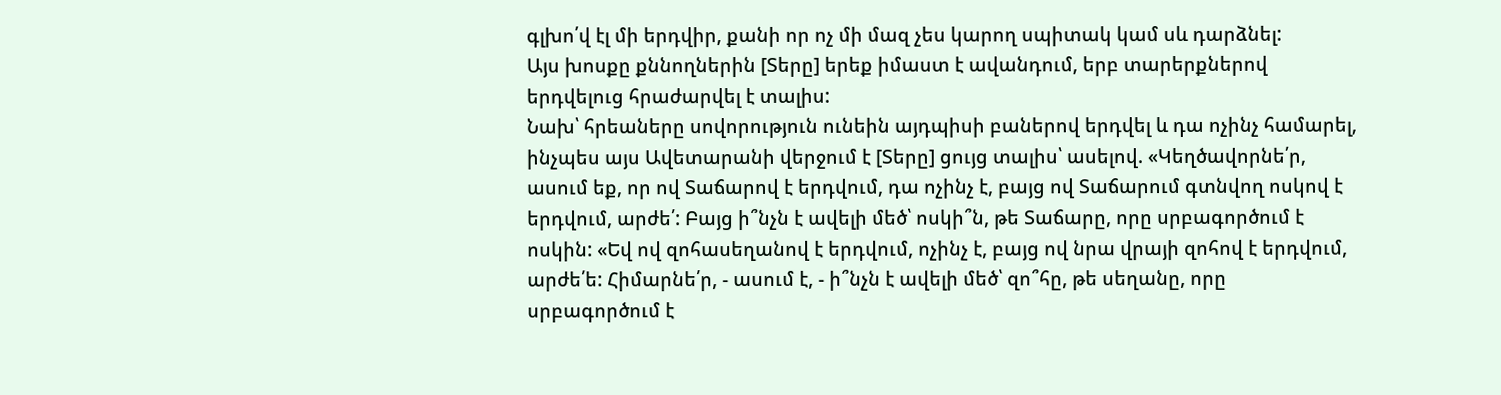գլխո՛վ էլ մի երդվիր, քանի որ ոչ մի մազ չես կարող սպիտակ կամ սև դարձնել:
Այս խոսքը քննողներին [Տերը] երեք իմաստ է ավանդում, երբ տարերքներով երդվելուց հրաժարվել է տալիս:
Նախ՝ հրեաները սովորություն ունեին այդպիսի բաներով երդվել և դա ոչինչ համարել, ինչպես այս Ավետարանի վերջում է [Տերը] ցույց տալիս՝ ասելով. «Կեղծավորնե՛ր, ասում եք, որ ով Տաճարով է երդվում, դա ոչինչ է, բայց ով Տաճարում գտնվող ոսկով է երդվում, արժե՛: Բայց ի՞նչն է ավելի մեծ՝ ոսկի՞ն, թե Տաճարը, որը սրբագործում է ոսկին: «Եվ ով զոհասեղանով է երդվում, ոչինչ է, բայց ով նրա վրայի զոհով է երդվում, արժե՛ե: Հիմարնե՛ր, - ասում է, - ի՞նչն է ավելի մեծ՝ զո՞հը, թե սեղանը, որը սրբագործում է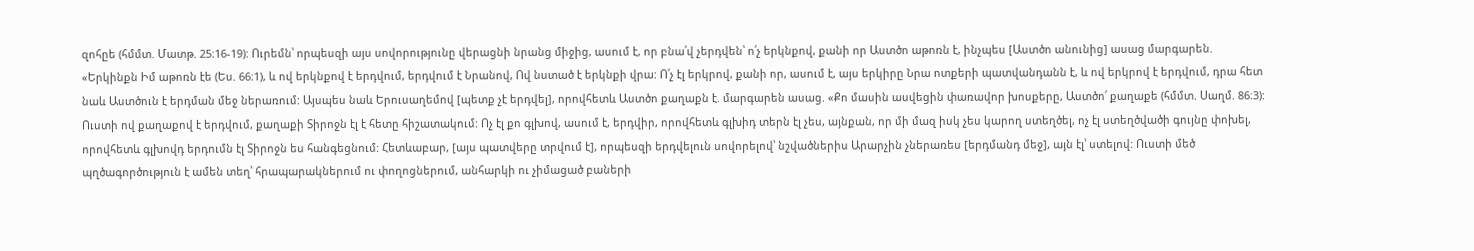զոհըե (հմմտ. Մատթ. 25։16-19): Ուրեմն՝ որպեսզի այս սովորությունը վերացնի նրանց միջից, ասում է, որ բնա՛վ չերդվեն՝ ո՛չ երկնքով, քանի որ Աստծո աթոռն է, ինչպես [Աստծո անունից] ասաց մարգարեն. «Երկինքն Իմ աթոռն էե (Ես. 66։1), և ով երկնքով է երդվում, երդվում է Նրանով, Ով նստած է երկնքի վրա: Ո՛չ էլ երկրով, քանի որ, ասում է, այս երկիրը Նրա ոտքերի պատվանդանն է, և ով երկրով է երդվում, դրա հետ նաև Աստծուն է երդման մեջ ներառում: Այսպես նաև Երուսաղեմով [պետք չէ երդվել], որովհետև Աստծո քաղաքն է. մարգարեն ասաց. «Քո մասին ասվեցին փառավոր խոսքերը, Աստծո՛ քաղաքե (հմմտ. Սաղմ. 86։3): Ուստի ով քաղաքով է երդվում, քաղաքի Տիրոջն էլ է հետը հիշատակում: Ոչ էլ քո գլխով, ասում է, երդվիր, որովհետև գլխիդ տերն էլ չես, այնքան, որ մի մազ իսկ չես կարող ստեղծել, ոչ էլ ստեղծվածի գույնը փոխել, որովհետև գլխովդ երդումն էլ Տիրոջն ես հանգեցնում: Հետևաբար, [այս պատվերը տրվում է], որպեսզի երդվելուն սովորելով՝ նշվածներիս Արարչին չներառես [երդմանդ մեջ], այն էլ՝ ստելով: Ուստի մեծ պղծագործություն է ամեն տեղ՝ հրապարակներում ու փողոցներում, անհարկի ու չիմացած բաների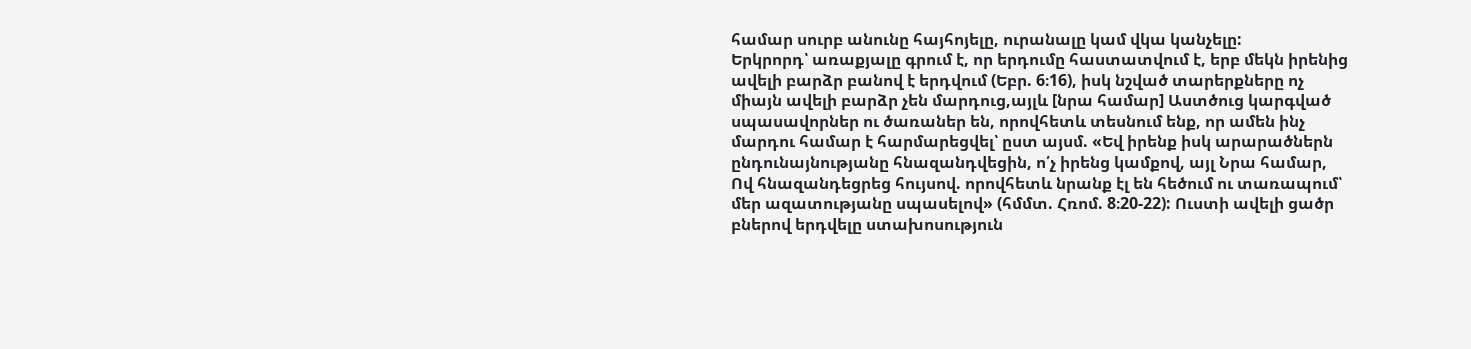համար սուրբ անունը հայհոյելը, ուրանալը կամ վկա կանչելը:
Երկրորդ՝ առաքյալը գրում է, որ երդումը հաստատվում է, երբ մեկն իրենից ավելի բարձր բանով է երդվում (Եբր. 6։16), իսկ նշված տարերքները ոչ միայն ավելի բարձր չեն մարդուց,այլև [նրա համար] Աստծուց կարգված սպասավորներ ու ծառաներ են, որովհետև տեսնում ենք, որ ամեն ինչ մարդու համար է հարմարեցվել՝ ըստ այսմ. «Եվ իրենք իսկ արարածներն ընդունայնությանը հնազանդվեցին, ո՛չ իրենց կամքով, այլ Նրա համար, Ով հնազանդեցրեց հույսով. որովհետև նրանք էլ են հեծում ու տառապում՝ մեր ազատությանը սպասելով» (հմմտ. Հռոմ. 8։20-22): Ուստի ավելի ցածր բներով երդվելը ստախոսություն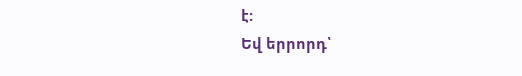է:
Եվ երրորդ՝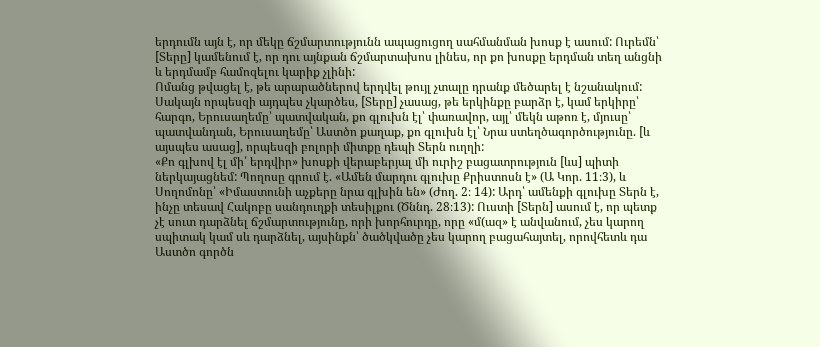երդումն այն է, որ մեկը ճշմարտությունն ապացուցող սահմանման խոսք է ասում: Ուրեմն՝ [Տերը] կամենում է, որ դու այնքան ճշմարտախոս լինես, որ քո խոսքը երդման տեղ անցնի և երդմամբ համոզելու կարիք չլինի:
Ոմանց թվացել է, թե արարածներով երդվել թույլ չտալը դրանք մեծարել է նշանակում: Սակայն որպեսզի այդպես չկարծես, [Տերը] չասաց, թե երկինքը բարձր է, կամ երկիրը՝ հարգո, Երուսաղեմը՝ պատվական, քո գլուխն էլ՝ փառավոր, այլ՝ մեկն աթոռ է, մյուսը՝ պատվանդան, Երուսաղեմը՝ Աստծո քաղաք, քո գլուխն էլ՝ Նրա ստեղծագործությունը. [և այսպես ասաց], որպեսզի բոլորի միտքը դեպի Տերն ուղղի:
«Քո գլխով էլ մի՛ երդվիր» խոսքի վերաբերյալ մի ուրիշ բացատրություն [ևս] պիտի ներկայացնեմ: Պողոսը գրում է. «Ամեն մարդու գլուխը Քրիստոսն է» (Ա Կոր. 11։3), և Սողոմոնը՝ «Իմաստունի աչքերը նրա գլխին են» (Ժող. 2։ 14): Արդ՝ ամենքի գլուխը Տերն է, ինչը տեսավ Հակոբը սանդուղքի տեսիլքու (Ծննդ. 28։13): Ուստի [Տերն] ասում է, որ պետք չէ սուտ դարձնել ճշմարտությունը, որի խորհուրդը, որը «մ(ազ» է անվանում, չես կարող սպիտակ կամ սև դարձնել, այսինքն՝ ծածկվածը չես կարող բացահայտել, որովհետև դա Աստծո գործն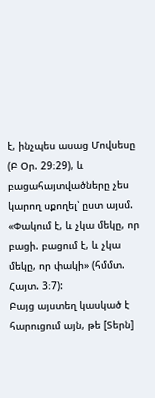է, ինչպես ասաց Մովսեսը (Բ Օր. 29։29), և բացահայտվածները չես կարող սքողել՝ ըստ այսմ. «Փակում է, և չկա մեկը, որ բացի. բացում է, և չկա մեկը, որ փակի» (հմմտ. Հայտ. 3։7):
Բայց այստեղ կասկած է հարուցում այն, թե [Տերն]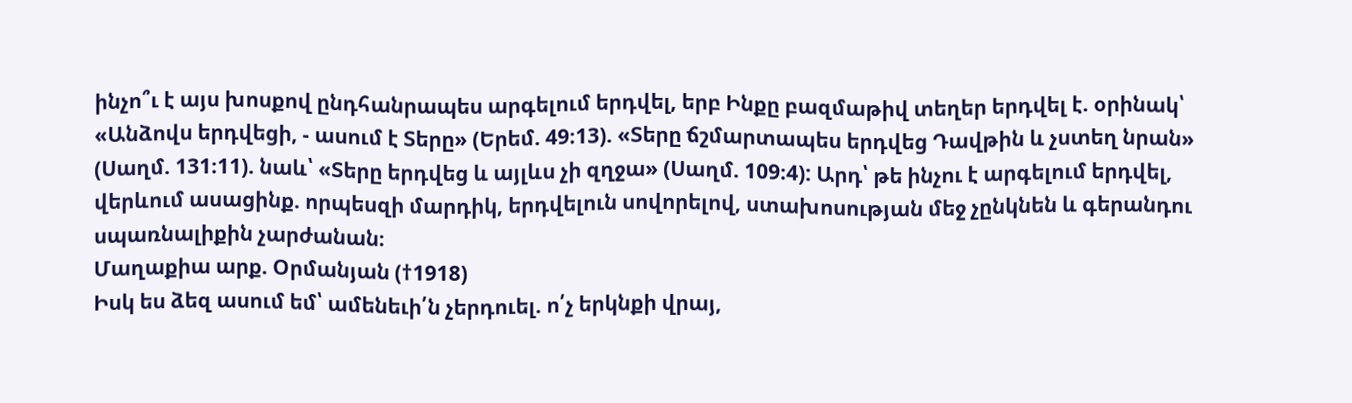ինչո՞ւ է այս խոսքով ընդհանրապես արգելում երդվել, երբ Ինքը բազմաթիվ տեղեր երդվել է. օրինակ՝ «Անձովս երդվեցի, - ասում է Տերը» (Երեմ. 49։13). «Տերը ճշմարտապես երդվեց Դավթին և չստեղ նրան» (Սաղմ. 131։11). նաև՝ «Տերը երդվեց և այլևս չի զղջա» (Սաղմ. 109։4): Արդ՝ թե ինչու է արգելում երդվել, վերևում ասացինք. որպեսզի մարդիկ, երդվելուն սովորելով, ստախոսության մեջ չընկնեն և գերանդու սպառնալիքին չարժանան։
Մաղաքիա արք. Օրմանյան (†1918)
Իսկ ես ձեզ ասում եմ՝ ամենեւի՛ն չերդուել. ո՛չ երկնքի վրայ,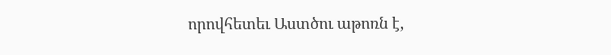որովհետեւ Աստծու աթոռն է,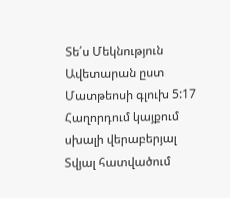Տե՛ս Մեկնություն Ավետարան ըստ Մատթեոսի գլուխ 5:17
Հաղորդում կայքում սխալի վերաբերյալ
Տվյալ հատվածում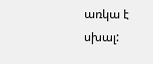առկա է սխալ: